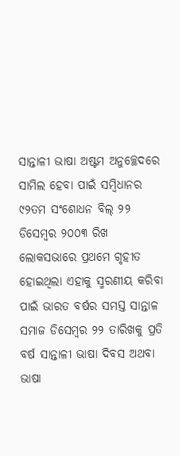ସାନ୍ତାଳୀ ଭାଷା ଅଷ୍ଟମ ଅନୁଚ୍ଛେଦରେ ସାମିଲ ହେବା ପାଇଁ ସମ୍ବିଧାନର ୯୨ତମ ସଂଶୋଧନ ବିଲ୍ ୨୨ ଡିସେମ୍ବର ୨୦୦୩ ରିଖ ଲୋକସଭାରେ ପ୍ରଥମେ ଗୃହୀତ ହୋଇଥିଲା ଏହାକୁ ସ୍ମରଣୀୟ କରିବା ପାଇଁ ଭାରତ ବର୍ଷର ସମସ୍ତ ସାନ୍ତାଳ ସମାଜ ଡିସେମ୍ବର ୨୨ ତାରିଖକୁ ପ୍ରତି ବର୍ଷ ସାନ୍ତାଳୀ ଭାଷା ଦିବସ ଅଥବା ଭାଷା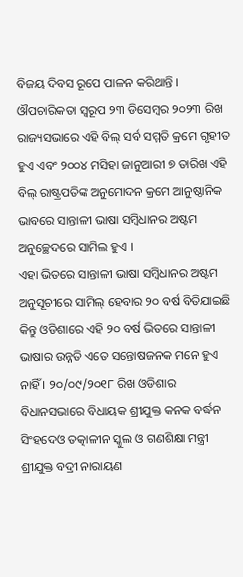ବିଜୟ ଦିବସ ରୂପେ ପାଳନ କରିଥାନ୍ତି । ଔପଚାରିକତା ସ୍ବରୂପ ୨୩ ଡିସେମ୍ବର ୨୦୨୩ ରିଖ ରାଜ୍ୟସଭାରେ ଏହି ବିଲ୍ ସର୍ବ ସମ୍ମତି କ୍ରମେ ଗୃହୀତ ହୁଏ ଏବଂ ୨୦୦୪ ମସିହା ଜାନୁଆରୀ ୭ ତାରିଖ ଏହି ବିଲ୍ ରାଷ୍ଟ୍ରପତିଙ୍କ ଅନୁମୋଦନ କ୍ରମେ ଆନୁଷ୍ଠାନିକ ଭାବରେ ସାନ୍ତାଳୀ ଭାଷା ସମ୍ବିଧାନର ଅଷ୍ଟମ ଅନୁଚ୍ଛେଦରେ ସାମିଲ ହୁଏ ।
ଏହା ଭିତରେ ସାନ୍ତାଳୀ ଭାଷା ସମ୍ବିଧାନର ଅଷ୍ଟମ ଅନୁସୂଚୀରେ ସାମିଲ୍ ହେବାର ୨୦ ବର୍ଷ ବିତିଯାଇଛି କିନ୍ତୁ ଓଡିଶାରେ ଏହି ୨୦ ବର୍ଷ ଭିତରେ ସାନ୍ତାଳୀ ଭାଷାର ଉନ୍ନତି ଏତେ ସନ୍ତୋଷଜନକ ମନେ ହୁଏ ନାହିଁ । ୨୦/୦୯/୨୦୧୮ ରିଖ ଓଡିଶାର ବିଧାନସଭାରେ ବିଧାୟକ ଶ୍ରୀଯୁକ୍ତ କନକ ବର୍ଦ୍ଧନ ସିଂହଦେଓ ତତ୍କାଳୀନ ସ୍କୁଲ ଓ ଗଣଶିକ୍ଷା ମନ୍ତ୍ରୀ ଶ୍ରୀଯୁକ୍ତ ବଦ୍ରୀ ନାରାୟଣ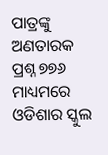ପାତ୍ରଙ୍କୁ ଅଣତାରକ ପ୍ରଶ୍ନ ୭୭୬ ମାଧ୍ୟମରେ ଓଡିଶାର ସ୍କୁଲ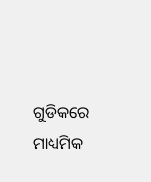ଗୁଡିକରେ ମାଧ୍ୟମିକ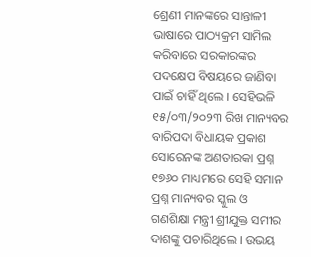ଶ୍ରେଣୀ ମାନଙ୍କରେ ସାନ୍ତାଳୀ ଭାଷାରେ ପାଠ୍ୟକ୍ରମ ସାମିଲ କରିବାରେ ସରକାରଙ୍କର ପଦକ୍ଷେପ ବିଷୟରେ ଜାଣିବା ପାଇଁ ଚାହିଁ ଥିଲେ । ସେହିଭଳି ୧୫/୦୩/୨୦୨୩ ରିଖ ମାନ୍ୟବର ବାରିପଦା ବିଧାୟକ ପ୍ରକାଶ ସୋରେନଙ୍କ ଅଣତାରକା ପ୍ରଶ୍ନ ୧୭୬୦ ମାଧ୍ୟମରେ ସେହି ସମାନ ପ୍ରଶ୍ନ ମାନ୍ୟବର ସ୍କୁଲ ଓ ଗଣଶିକ୍ଷା ମନ୍ତ୍ରୀ ଶ୍ରୀଯୁକ୍ତ ସମୀର ଦାଶଙ୍କୁ ପଚାରିଥିଲେ । ଉଭୟ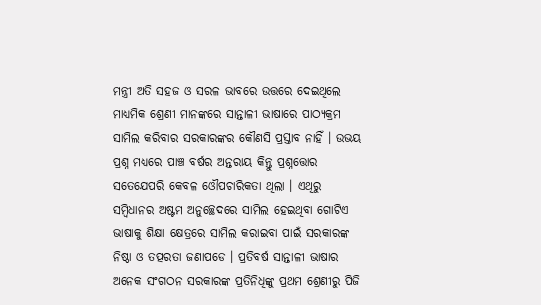ମନ୍ତ୍ରୀ ଅତି ସହଜ ଓ ସରଳ ଭାବରେ ଉତ୍ତରେ ଦେଇଥିଲେ ମାଧ୍ୟମିକ ଶ୍ରେଣୀ ମାନଙ୍କରେ ସାନ୍ତାଳୀ ଭାଷାରେ ପାଠ୍ୟକ୍ରମ ସାମିଲ କରିବାର ସରକାରଙ୍କର କୌଣସି ପ୍ରସ୍ତାବ ନାହିଁ । ଉଭୟ ପ୍ରଶ୍ନ ମଧ୍ୟରେ ପାଞ୍ଚ ବର୍ଷର ଅନ୍ତରାୟ କିନ୍ତୁ ପ୍ରଶ୍ନତ୍ତୋର ସତେଯେପରି କେବଳ ଓୌପଚାରିକତା ଥିଲା । ଏଥିରୁ ସମ୍ବିଧାନର ଅଷ୍ଟମ ଅନୁଚ୍ଛେଦରେ ସାମିଲ ହେଇଥିବା ଗୋଟିଏ ଭାଷାକୁ ଶିକ୍ଷା କ୍ଷେତ୍ରରେ ସାମିଲ କରାଇବା ପାଇଁ ସରକାରଙ୍କ ନିଷ୍ଠା ଓ ତତ୍ପରତା ଜଣାପଡେ । ପ୍ରତିବର୍ଷ ସାନ୍ତାଳୀ ଭାଷାର ଅନେକ ସଂଗଠନ ସରକାରଙ୍କ ପ୍ରତିନିଧିଙ୍କୁ ପ୍ରଥମ ଶ୍ରେଣୀରୁ ପିଜି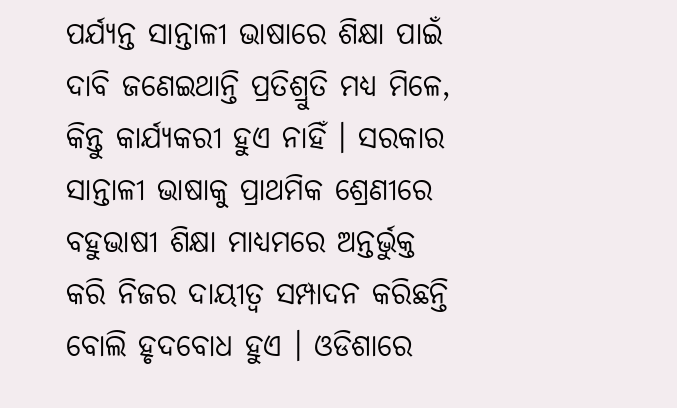ପର୍ଯ୍ୟନ୍ତ ସାନ୍ତାଳୀ ଭାଷାରେ ଶିକ୍ଷା ପାଇଁ ଦାବି ଜଣେଇଥାନ୍ତି ପ୍ରତିଶ୍ରୁତି ମଧ୍ୟ ମିଳେ, କିନ୍ତୁ କାର୍ଯ୍ୟକରୀ ହୁଏ ନାହିଁ । ସରକାର ସାନ୍ତାଳୀ ଭାଷାକୁ ପ୍ରାଥମିକ ଶ୍ରେଣୀରେ ବହୁଭାଷୀ ଶିକ୍ଷା ମାଧ୍ୟମରେ ଅନ୍ତର୍ଭୁକ୍ତ କରି ନିଜର ଦାୟୀତ୍ବ ସମ୍ପାଦନ କରିଛନ୍ତି ବୋଲି ହୃଦବୋଧ ହୁଏ । ଓଡିଶାରେ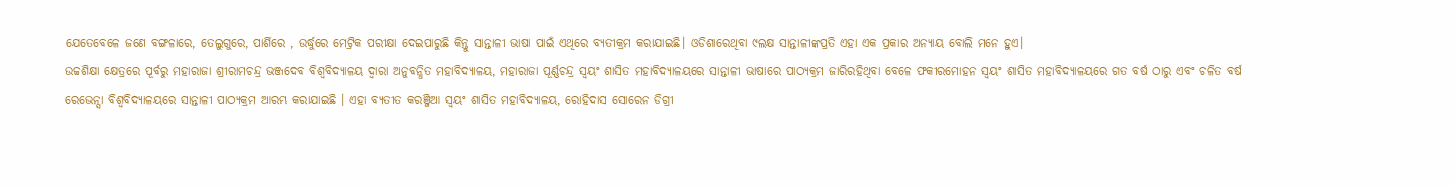ଯେତେବେଳେ ଜଣେ ବଙ୍ଗଳାରେ, ତେଲୁଗୁରେ, ପାର୍ଶିରେ , ଉର୍ଦ୍ଧୁରେ ମେଟ୍ରିକ ପରୀକ୍ଷା ଦେଇପାରୁଛି କିନ୍ତୁ ସାନ୍ତାଳୀ ଭାଷା ପାଇଁ ଏଥିରେ ବ୍ୟତୀକ୍ରମ କରାଯାଇଛି। ଓଡିଶାରେଥିବା ୯ଲକ୍ଷ ସାନ୍ତାଳୀଙ୍କପ୍ରତି ଏହା ଏକ ପ୍ରକାର ଅନ୍ୟାୟ ବୋଲି ମନେ ହୁଏ।
ଉଚ୍ଚଶିକ୍ଷା କ୍ଷେତ୍ରରେ ପୂର୍ବରୁ ମହାରାଜା ଶ୍ରୀରାମଚନ୍ଦ୍ର ଭଞ୍ଜଦେବ ବିଶ୍ବବିଦ୍ୟାଳୟ ଦ୍ବାରା ଅନୁବନ୍ଧିତ ମହାବିଦ୍ୟାଳୟ, ମହାରାଜା ପୂର୍ଣ୍ଣଚନ୍ଦ୍ର ସ୍ବୟଂ ଶାସିତ ମହାବିଦ୍ୟାଳୟରେ ସାନ୍ତାଳୀ ଭାଷାରେ ପାଠ୍ୟକ୍ରମ ଜାରିରହିଥିବା ବେଳେ ଫକୀରମୋହନ ସ୍ବୟଂ ଶାସିତ ମହାବିଦ୍ୟାଳୟରେ ଗତ ବର୍ଷ ଠାରୁ ଏବଂ ଚଳିତ ବର୍ଷ ରେଭେନ୍ସା ବିଶ୍ବବିଦ୍ୟାଳୟରେ ସାନ୍ତାଳୀ ପାଠ୍ୟକ୍ରମ ଆରମ୍ଭ କରାଯାଇଛି । ଏହା ବ୍ୟତୀତ କରଞ୍ଜିଆ ସ୍ବୟଂ ଶାସିତ ମହାବିଦ୍ୟାଳୟ, ରୋହିଦାସ ସୋରେନ ଡିଗ୍ରୀ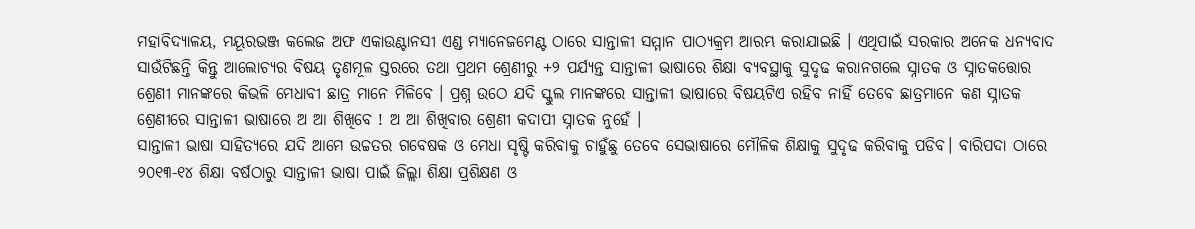ମହାବିଦ୍ୟାଳୟ, ମୟୂରଭଞ୍ଜ କଲେଜ ଅଫ ଏକାଉଣ୍ଟାନସୀ ଏଣ୍ଡ ମ୍ୟାନେଜମେଣ୍ଟ ଠାରେ ସାନ୍ତାଳୀ ସମ୍ମାନ ପାଠ୍ୟକ୍ରମ ଆରମ୍ଭ କରାଯାଇଛି । ଏଥିପାଇଁ ସରକାର ଅନେକ ଧନ୍ୟବାଦ ସାଉଁଟିଛନ୍ତି କିନ୍ତୁ ଆଲୋଚ୍ୟର ବିଷୟ ତୃଣମୂଳ ସ୍ତରରେ ତଥା ପ୍ରଥମ ଶ୍ରେଣୀରୁ +୨ ପର୍ଯ୍ୟନ୍ତ ସାନ୍ତାଳୀ ଭାଷାରେ ଶିକ୍ଷା ବ୍ୟବସ୍ଥାକୁ ସୁଦୃଢ କରାନଗଲେ ସ୍ନାତକ ଓ ସ୍ନାତକତ୍ତୋର ଶ୍ରେଣୀ ମାନଙ୍କରେ କିଭଳି ମେଧାବୀ ଛାତ୍ର ମାନେ ମିଳିବେ । ପ୍ରଶ୍ନ ଉଠେ ଯଦି ସ୍କୁଲ ମାନଙ୍କରେ ସାନ୍ତାଳୀ ଭାଷାରେ ବିଷୟଟିଏ ରହିବ ନାହିଁ ତେବେ ଛାତ୍ରମାନେ କଣ ସ୍ନାତକ ଶ୍ରେଣୀରେ ସାନ୍ତାଳୀ ଭାଷାରେ ଅ ଆ ଶିଖିବେ ! ଅ ଆ ଶିଖିବାର ଶ୍ରେଣୀ କଦାପୀ ସ୍ନାତକ ନୁହେଁ ।
ସାନ୍ତାଳୀ ଭାଷା ସାହିତ୍ୟରେ ଯଦି ଆମେ ଉଚ୍ଚତର ଗବେଷକ ଓ ମେଧା ସୃଷ୍ଟି କରିବାକୁ ଚାହୁଁଛୁ ତେବେ ସେଭାଷାରେ ମୌଳିକ ଶିକ୍ଷାକୁ ସୁଦୃଢ କରିବାକୁ ପଡିବ। ବାରିପଦା ଠାରେ ୨୦୧୩-୧୪ ଶିକ୍ଷା ବର୍ଷଠାରୁ ସାନ୍ତାଳୀ ଭାଷା ପାଇଁ ଜିଲ୍ଲା ଶିକ୍ଷା ପ୍ରଶିକ୍ଷଣ ଓ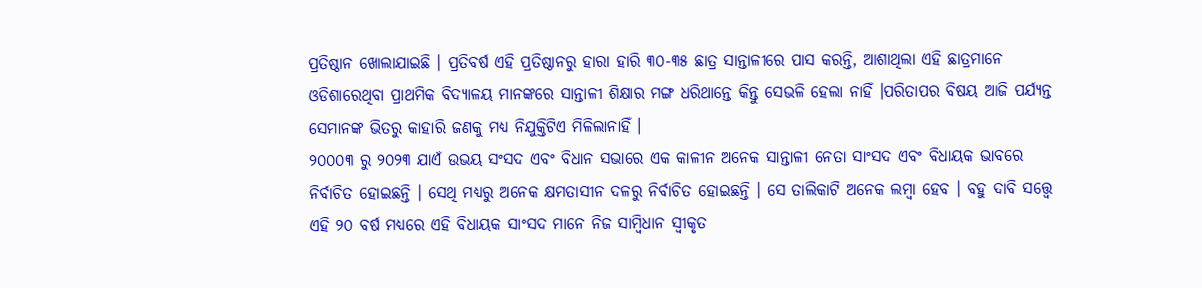ପ୍ରତିଷ୍ଠାନ ଖୋଲାଯାଇଛି । ପ୍ରତିବର୍ଷ ଏହି ପ୍ରତିଷ୍ଠାନରୁ ହାରା ହାରି ୩୦-୩୫ ଛାତ୍ର ସାନ୍ତାଳୀରେ ପାସ କରନ୍ତି, ଆଶାଥିଲା ଏହି ଛାତ୍ରମାନେ ଓଡିଶାରେଥିବା ପ୍ରାଥମିକ ବିଦ୍ୟାଳୟ ମାନଙ୍କରେ ସାନ୍ତାଳୀ ଶିକ୍ଷାର ମଙ୍ଗ ଧରିଥାନ୍ତେ କିନ୍ତୁ ସେଭଳି ହେଲା ନାହିଁ ।ପରିତାପର ବିଷୟ ଆଜି ପର୍ଯ୍ୟନ୍ତ ସେମାନଙ୍କ ଭିତରୁ କାହାରି ଜଣକୁ ମଧ୍ୟ ନିଯୁକ୍ତିଟିଏ ମିଳିଲାନାହିଁ ।
୨୦୦୦୩ ରୁ ୨୦୨୩ ଯାଏଁ ଉଭୟ ସଂସଦ ଏବଂ ବିଧାନ ସଭାରେ ଏକ କାଳୀନ ଅନେକ ସାନ୍ତାଳୀ ନେତା ସାଂସଦ ଏବଂ ବିଧାୟକ ଭାବରେ ନିର୍ବାଚିତ ହୋଇଛନ୍ତି । ସେଥି ମଧ୍ୟରୁ ଅନେକ କ୍ଷମତାସୀନ ଦଳରୁ ନିର୍ବାଚିତ ହୋଇଛନ୍ତି । ସେ ତାଲିକାଟି ଅନେକ ଲମ୍ବା ହେବ । ବହୁ ଦାବି ସତ୍ତ୍ବେ ଏହି ୨୦ ବର୍ଷ ମଧ୍ୟରେ ଏହି ବିଧାୟକ ସାଂସଦ ମାନେ ନିଜ ସାମ୍ବିଧାନ ସ୍ବୀକୃତ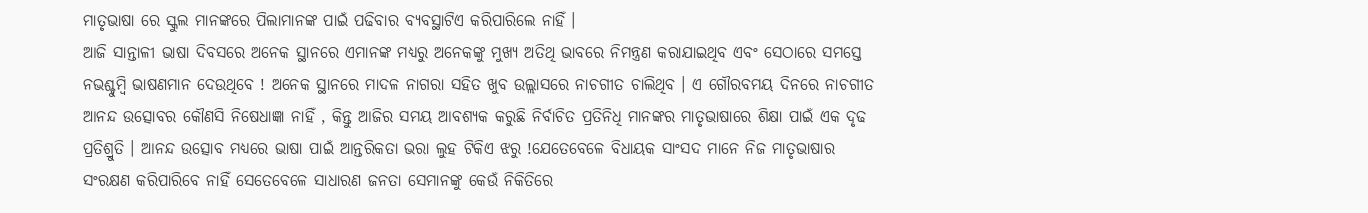ମାତୃଭାଷା ରେ ସ୍କୁଲ ମାନଙ୍କରେ ପିଲାମାନଙ୍କ ପାଇଁ ପଢିବାର ବ୍ୟବସ୍ଥାଟିଏ କରିପାରିଲେ ନାହିଁ ।
ଆଜି ସାନ୍ତାଳୀ ଭାଷା ଦିବସରେ ଅନେକ ସ୍ଥାନରେ ଏମାନଙ୍କ ମଧ୍ୟରୁ ଅନେକଙ୍କୁ ମୁଖ୍ୟ ଅତିଥି ଭାବରେ ନିମନ୍ତ୍ରଣ କରାଯାଇଥିବ ଏବଂ ସେଠାରେ ସମସ୍ତେ ନଭଶ୍ଚୁମ୍ବି ଭାଷଣମାନ ଦେଉଥିବେ ! ଅନେକ ସ୍ଥାନରେ ମାଦଳ ନାଗରା ସହିତ ଖୁବ ଉଲ୍ଲାସରେ ନାଚଗୀତ ଚାଲିଥିବ । ଏ ଗୌରବମୟ ଦିନରେ ନାଚଗୀତ ଆନନ୍ଦ ଉତ୍ସୋବର କୌଣସି ନିଷେଧାଜ୍ଞା ନାହିଁ , କିନ୍ତୁ ଆଜିର ସମୟ ଆବଶ୍ୟକ କରୁଛି ନିର୍ବାଚିତ ପ୍ରତିନିଧି ମାନଙ୍କର ମାତୃଭାଷାରେ ଶିକ୍ଷା ପାଇଁ ଏକ ଦୃଢ ପ୍ରତିଶ୍ରୁତି । ଆନନ୍ଦ ଉତ୍ସୋବ ମଧ୍ୟରେ ଭାଷା ପାଇଁ ଆନ୍ତରିକତା ଭରା ଲୁହ ଟିକିଏ ଝରୁ !ଯେତେବେଳେ ବିଧାୟକ ସାଂସଦ ମାନେ ନିଜ ମାତୃଭାଷାର ସଂରକ୍ଷଣ କରିପାରିବେ ନାହିଁ ସେତେବେଳେ ସାଧାରଣ ଜନତା ସେମାନଙ୍କୁ କେଉଁ ନିକିତିରେ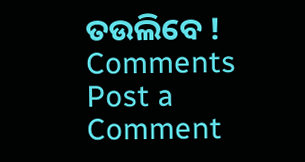ତଉଲିବେ !
Comments
Post a Comment